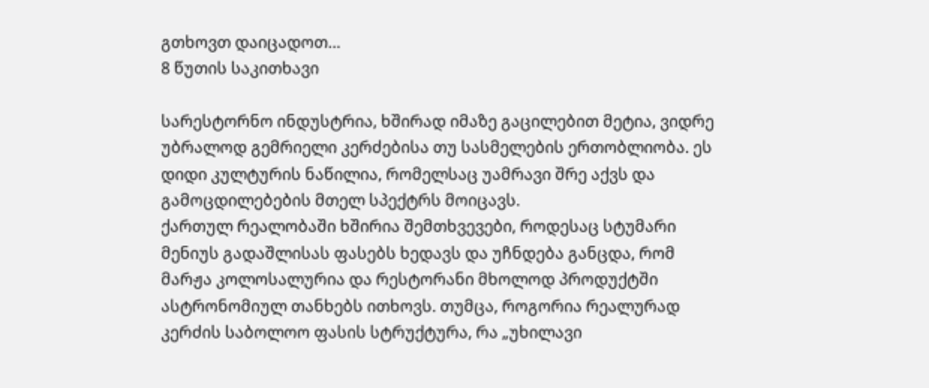გთხოვთ დაიცადოთ…
8 წუთის საკითხავი

სარესტორნო ინდუსტრია, ხშირად იმაზე გაცილებით მეტია, ვიდრე უბრალოდ გემრიელი კერძებისა თუ სასმელების ერთობლიობა. ეს დიდი კულტურის ნაწილია, რომელსაც უამრავი შრე აქვს და გამოცდილებების მთელ სპექტრს მოიცავს.
ქართულ რეალობაში ხშირია შემთხვევები, როდესაც სტუმარი მენიუს გადაშლისას ფასებს ხედავს და უჩნდება განცდა, რომ მარჟა კოლოსალურია და რესტორანი მხოლოდ პროდუქტში ასტრონომიულ თანხებს ითხოვს. თუმცა, როგორია რეალურად კერძის საბოლოო ფასის სტრუქტურა, რა „უხილავი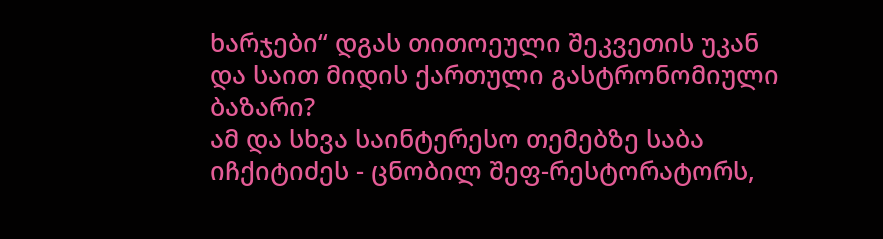ხარჯები“ დგას თითოეული შეკვეთის უკან და საით მიდის ქართული გასტრონომიული ბაზარი?
ამ და სხვა საინტერესო თემებზე საბა იჩქიტიძეს - ცნობილ შეფ-რესტორატორს,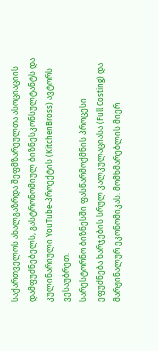საქართველოს ახალგაზრდა შეფმზარეულთა ასოციაციის დამფუძნებელს, გასტრონომიულ ბიზნესკონსულტანტს და კულინარიული YouTube-პროექტის (KitchenBross) ავტორს ვესაუბრეთ.
სარესტორნო ბიზნესში ფასწარმოქმნის პროცესი ეფუძნება ხარჯების სრულ კალკულაციასა (Full Costing) და მარჟინალურ ეკონომიკას. მომხმარებლის მიერ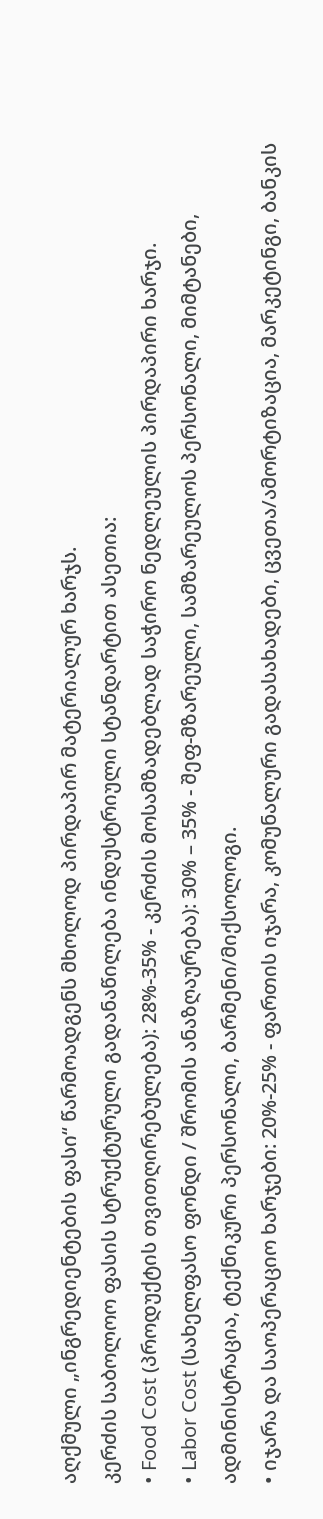აღქმული „ინგრედიენტების ფასი“ წარმოადგენს მხოლოდ პირდაპირ მატერიალურ ხარჯს.
კერძის საბოლოო ფასის სტრუქტურული გადანაწილება ინდუსტრიული სტანდარტით ასეთია:
• Food Cost (პროდუქტის თვითღირებულება): 28%-35% - კერძის მოსამზადებლად საჭირო ნედლეულის პირდაპირი ხარჯი.
• Labor Cost (სახელფასო ფონდი / შრომის ანაზღაურება): 30% – 35% - შეფ-მზარეული, სამზარეულოს პერსონალი, მიმტანები, ადმინისტრაცია, ტექნიკური პერსონალი, ბარმენი/მიქსოლოგი.
• იჯარა და საოპერაციო ხარჯები: 20%-25% - ფართის იჯარა, კომუნალური გადასახადები, ცვეთა/ამორტიზაცია, მარკეტინგი, ბანკის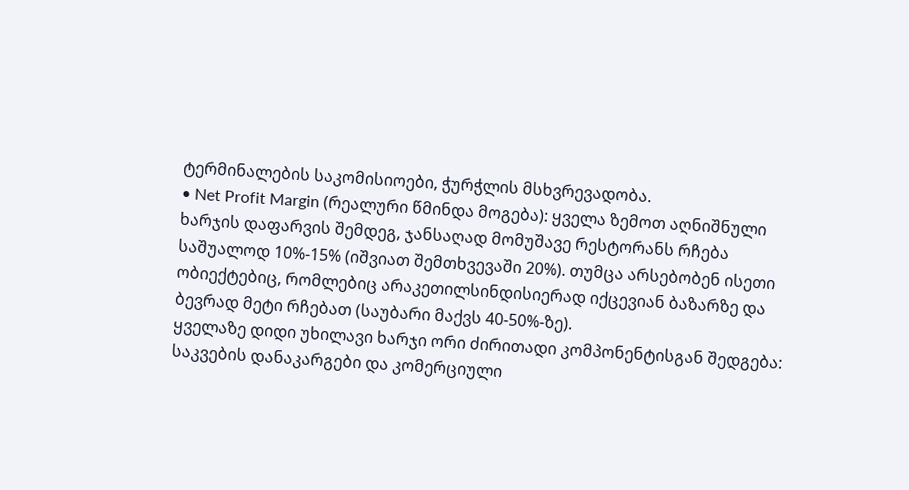ტერმინალების საკომისიოები, ჭურჭლის მსხვრევადობა.
• Net Profit Margin (რეალური წმინდა მოგება): ყველა ზემოთ აღნიშნული ხარჯის დაფარვის შემდეგ, ჯანსაღად მომუშავე რესტორანს რჩება საშუალოდ 10%-15% (იშვიათ შემთხვევაში 20%). თუმცა არსებობენ ისეთი ობიექტებიც, რომლებიც არაკეთილსინდისიერად იქცევიან ბაზარზე და ბევრად მეტი რჩებათ (საუბარი მაქვს 40-50%-ზე).
ყველაზე დიდი უხილავი ხარჯი ორი ძირითადი კომპონენტისგან შედგება: საკვების დანაკარგები და კომერციული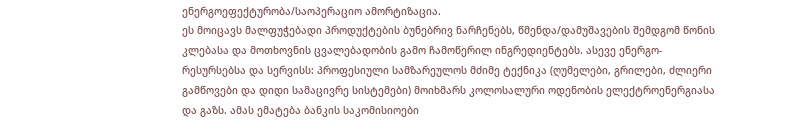ენერგოეფექტურობა/საოპერაციო ამორტიზაცია.
ეს მოიცავს მალფუჭებადი პროდუქტების ბუნებრივ ნარჩენებს, წმენდა/დამუშავების შემდგომ წონის კლებასა და მოთხოვნის ცვალებადობის გამო ჩამოწერილ ინგრედიენტებს. ასევე ენერგო-რესურსებსა და სერვისს: პროფესიული სამზარეულოს მძიმე ტექნიკა (ღუმელები, გრილები, ძლიერი გამწოვები და დიდი სამაცივრე სისტემები) მოიხმარს კოლოსალური ოდენობის ელექტროენერგიასა და გაზს. ამას ემატება ბანკის საკომისიოები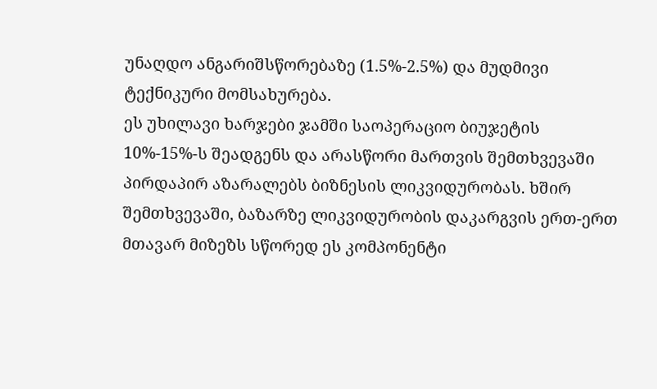უნაღდო ანგარიშსწორებაზე (1.5%-2.5%) და მუდმივი ტექნიკური მომსახურება.
ეს უხილავი ხარჯები ჯამში საოპერაციო ბიუჯეტის 10%-15%-ს შეადგენს და არასწორი მართვის შემთხვევაში პირდაპირ აზარალებს ბიზნესის ლიკვიდურობას. ხშირ შემთხვევაში, ბაზარზე ლიკვიდურობის დაკარგვის ერთ-ერთ მთავარ მიზეზს სწორედ ეს კომპონენტი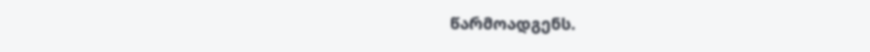წარმოადგენს.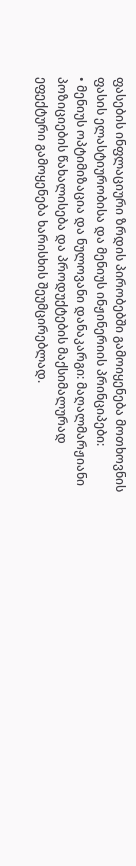ფასების ინფლაციური ზრდის პირობებში გამოიყენება მოთხოვნის ფასის ელასტიურობისა და მენიუს ინჟინერიის პრინციპები:
• მენიუს ოპტიმიზაცია და ნულოვანი დანაკარგი: მაღალმარჟიანი პოზიციების წახალისება და პროდუქტების მაქსიმალურად ეფექტური გამოყენება ხარისხის შეუმცირებლად.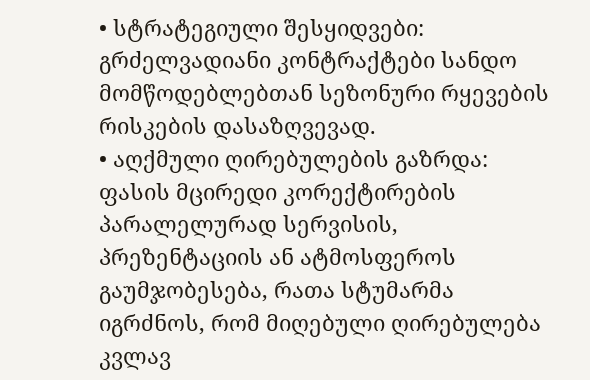• სტრატეგიული შესყიდვები: გრძელვადიანი კონტრაქტები სანდო მომწოდებლებთან სეზონური რყევების რისკების დასაზღვევად.
• აღქმული ღირებულების გაზრდა: ფასის მცირედი კორექტირების პარალელურად სერვისის, პრეზენტაციის ან ატმოსფეროს გაუმჯობესება, რათა სტუმარმა იგრძნოს, რომ მიღებული ღირებულება კვლავ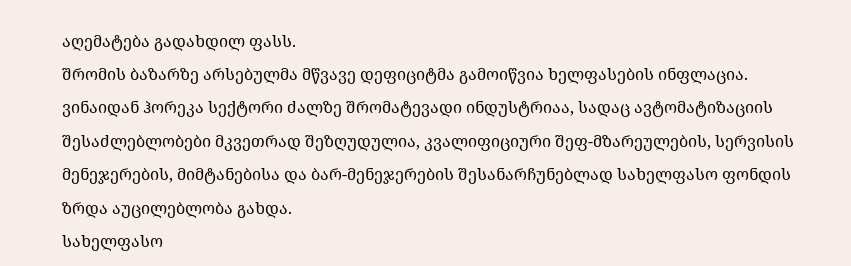აღემატება გადახდილ ფასს.
შრომის ბაზარზე არსებულმა მწვავე დეფიციტმა გამოიწვია ხელფასების ინფლაცია. ვინაიდან ჰორეკა სექტორი ძალზე შრომატევადი ინდუსტრიაა, სადაც ავტომატიზაციის შესაძლებლობები მკვეთრად შეზღუდულია, კვალიფიციური შეფ-მზარეულების, სერვისის მენეჯერების, მიმტანებისა და ბარ-მენეჯერების შესანარჩუნებლად სახელფასო ფონდის ზრდა აუცილებლობა გახდა.
სახელფასო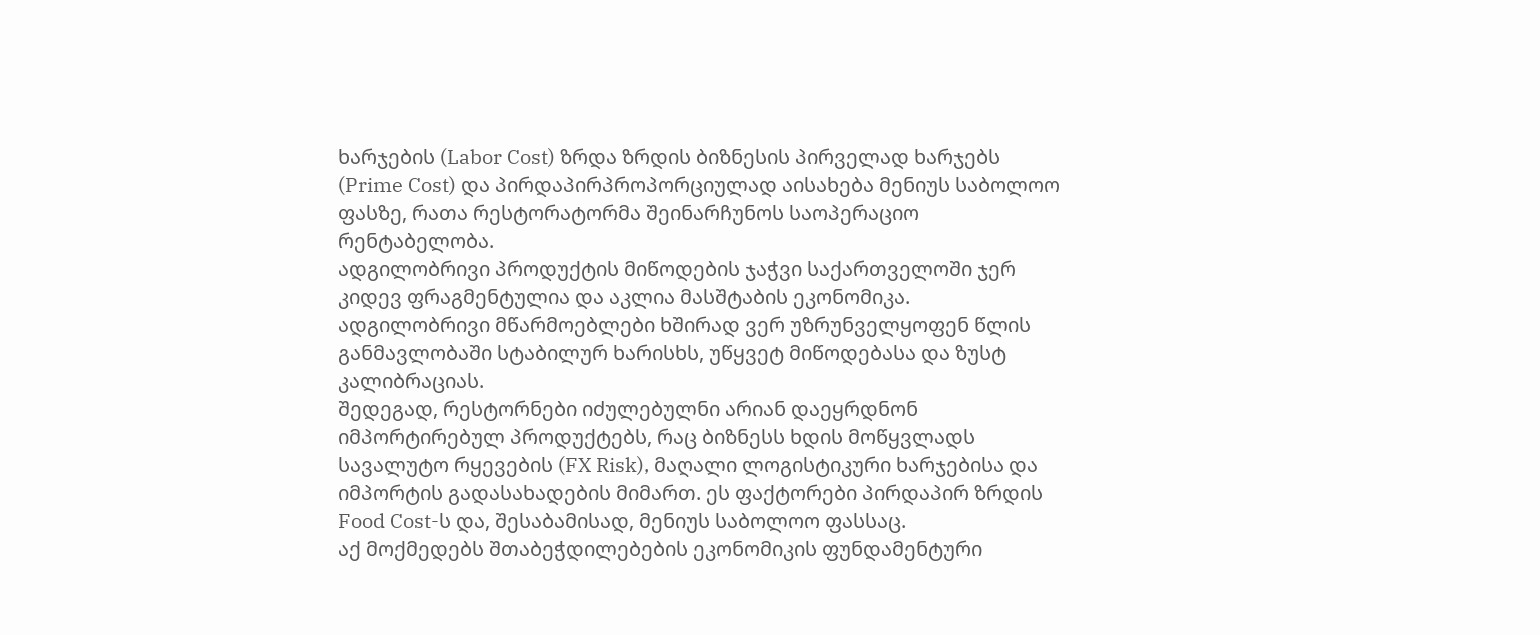ხარჯების (Labor Cost) ზრდა ზრდის ბიზნესის პირველად ხარჯებს (Prime Cost) და პირდაპირპროპორციულად აისახება მენიუს საბოლოო ფასზე, რათა რესტორატორმა შეინარჩუნოს საოპერაციო რენტაბელობა.
ადგილობრივი პროდუქტის მიწოდების ჯაჭვი საქართველოში ჯერ კიდევ ფრაგმენტულია და აკლია მასშტაბის ეკონომიკა. ადგილობრივი მწარმოებლები ხშირად ვერ უზრუნველყოფენ წლის განმავლობაში სტაბილურ ხარისხს, უწყვეტ მიწოდებასა და ზუსტ კალიბრაციას.
შედეგად, რესტორნები იძულებულნი არიან დაეყრდნონ იმპორტირებულ პროდუქტებს, რაც ბიზნესს ხდის მოწყვლადს სავალუტო რყევების (FX Risk), მაღალი ლოგისტიკური ხარჯებისა და იმპორტის გადასახადების მიმართ. ეს ფაქტორები პირდაპირ ზრდის Food Cost-ს და, შესაბამისად, მენიუს საბოლოო ფასსაც.
აქ მოქმედებს შთაბეჭდილებების ეკონომიკის ფუნდამენტური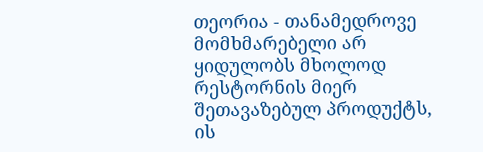თეორია - თანამედროვე მომხმარებელი არ ყიდულობს მხოლოდ რესტორნის მიერ შეთავაზებულ პროდუქტს, ის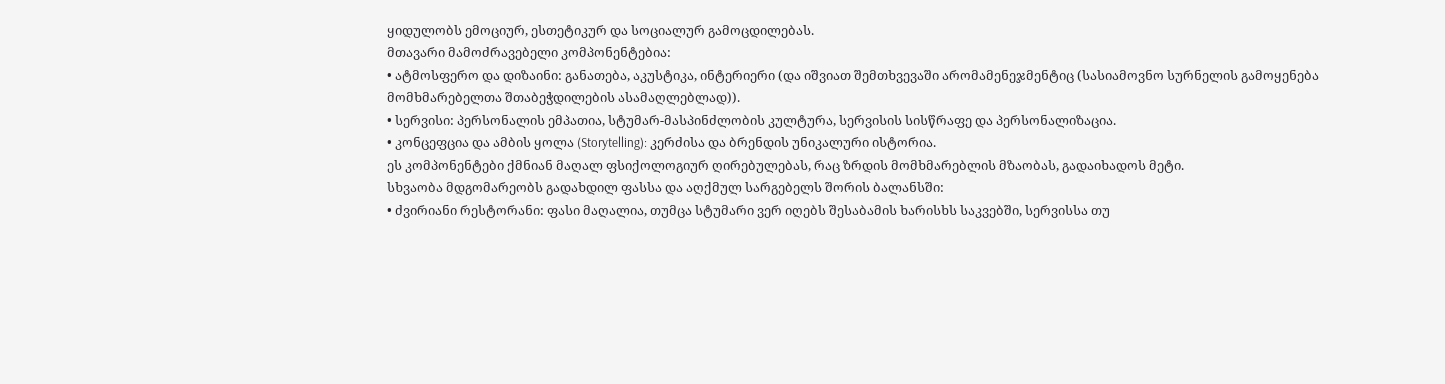ყიდულობს ემოციურ, ესთეტიკურ და სოციალურ გამოცდილებას.
მთავარი მამოძრავებელი კომპონენტებია:
• ატმოსფერო და დიზაინი: განათება, აკუსტიკა, ინტერიერი (და იშვიათ შემთხვევაში არომამენეჯმენტიც (სასიამოვნო სურნელის გამოყენება მომხმარებელთა შთაბეჭდილების ასამაღლებლად)).
• სერვისი: პერსონალის ემპათია, სტუმარ-მასპინძლობის კულტურა, სერვისის სისწრაფე და პერსონალიზაცია.
• კონცეფცია და ამბის ყოლა (Storytelling): კერძისა და ბრენდის უნიკალური ისტორია.
ეს კომპონენტები ქმნიან მაღალ ფსიქოლოგიურ ღირებულებას, რაც ზრდის მომხმარებლის მზაობას, გადაიხადოს მეტი.
სხვაობა მდგომარეობს გადახდილ ფასსა და აღქმულ სარგებელს შორის ბალანსში:
• ძვირიანი რესტორანი: ფასი მაღალია, თუმცა სტუმარი ვერ იღებს შესაბამის ხარისხს საკვებში, სერვისსა თუ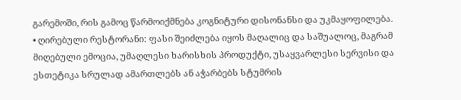გარემოში, რის გამოც წარმოიქმნება კოგნიტური დისონანსი და უკმაყოფილება.
• ღირებული რესტორანი: ფასი შეიძლება იყოს მაღალიც და საშუალოც, მაგრამ მიღებული ემოცია, უმაღლესი ხარისხის პროდუქტი, უსაყვარლესი სერვისი და ესთეტიკა სრულად ამართლებს ან აჭარბებს სტუმრის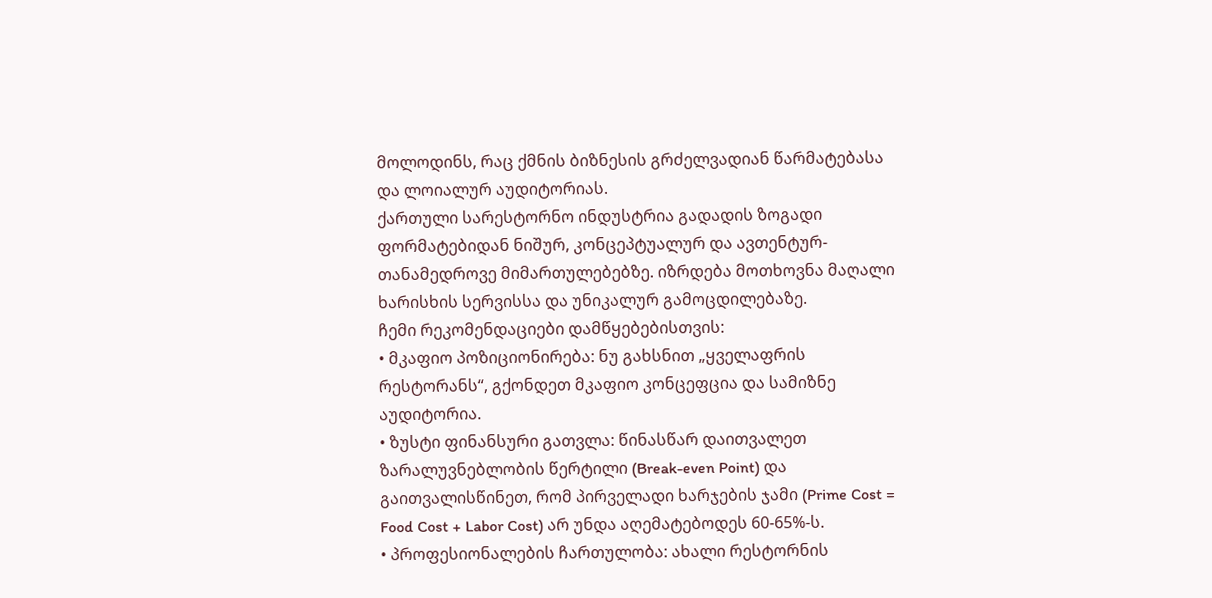მოლოდინს, რაც ქმნის ბიზნესის გრძელვადიან წარმატებასა და ლოიალურ აუდიტორიას.
ქართული სარესტორნო ინდუსტრია გადადის ზოგადი ფორმატებიდან ნიშურ, კონცეპტუალურ და ავთენტურ-თანამედროვე მიმართულებებზე. იზრდება მოთხოვნა მაღალი ხარისხის სერვისსა და უნიკალურ გამოცდილებაზე.
ჩემი რეკომენდაციები დამწყებებისთვის:
• მკაფიო პოზიციონირება: ნუ გახსნით „ყველაფრის რესტორანს“, გქონდეთ მკაფიო კონცეფცია და სამიზნე აუდიტორია.
• ზუსტი ფინანსური გათვლა: წინასწარ დაითვალეთ ზარალუვნებლობის წერტილი (Break-even Point) და გაითვალისწინეთ, რომ პირველადი ხარჯების ჯამი (Prime Cost = Food Cost + Labor Cost) არ უნდა აღემატებოდეს 60-65%-ს.
• პროფესიონალების ჩართულობა: ახალი რესტორნის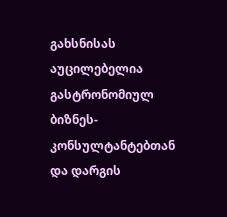გახსნისას აუცილებელია გასტრონომიულ ბიზნეს-კონსულტანტებთან და დარგის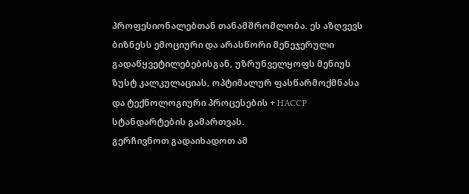პროფესიონალებთან თანამშრომლობა. ეს აზღვევს ბიზნესს ემოციური და არასწორი მენეჯერული გადაწყვეტილებებისგან, უზრუნველყოფს მენიუს ზუსტ კალკულაციას, ოპტიმალურ ფასწარმოქმნასა და ტექნოლოგიური პროცესების + HACCP სტანდარტების გამართვას.
გერჩივნოთ გადაიხადოთ ამ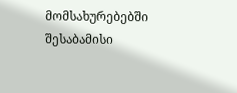მომსახურებებში შესაბამისი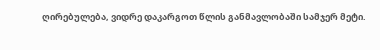ღირებულება, ვიდრე დაკარგოთ წლის განმავლობაში სამჯერ მეტი.